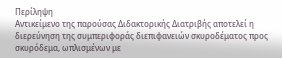Περίληψη
Αντικείμενο της παρούσας Διδακτορικής Διατριβής αποτελεί η διερεύνηση της συμπεριφοράς διεπιφανειών σκυροδέματος προς σκυρόδεμα, ωπλισμένων με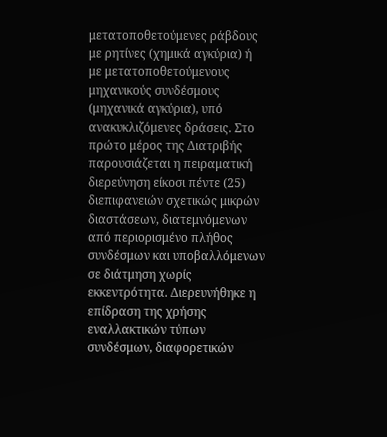μετατοποθετούμενες ράβδους με ρητίνες (χημικά αγκύρια) ή με μετατοποθετούμενους μηχανικούς συνδέσμους (μηχανικά αγκύρια), υπό ανακυκλιζόμενες δράσεις. Στο πρώτο μέρος της Διατριβής παρουσιάζεται η πειραματική διερεύνηση είκοσι πέντε (25) διεπιφανειών σχετικώς μικρών διαστάσεων, διατεμνόμενων από περιορισμένο πλήθος συνδέσμων και υποβαλλόμενων σε διάτμηση χωρίς εκκεντρότητα. Διερευνήθηκε η επίδραση της χρήσης εναλλακτικών τύπων συνδέσμων, διαφορετικών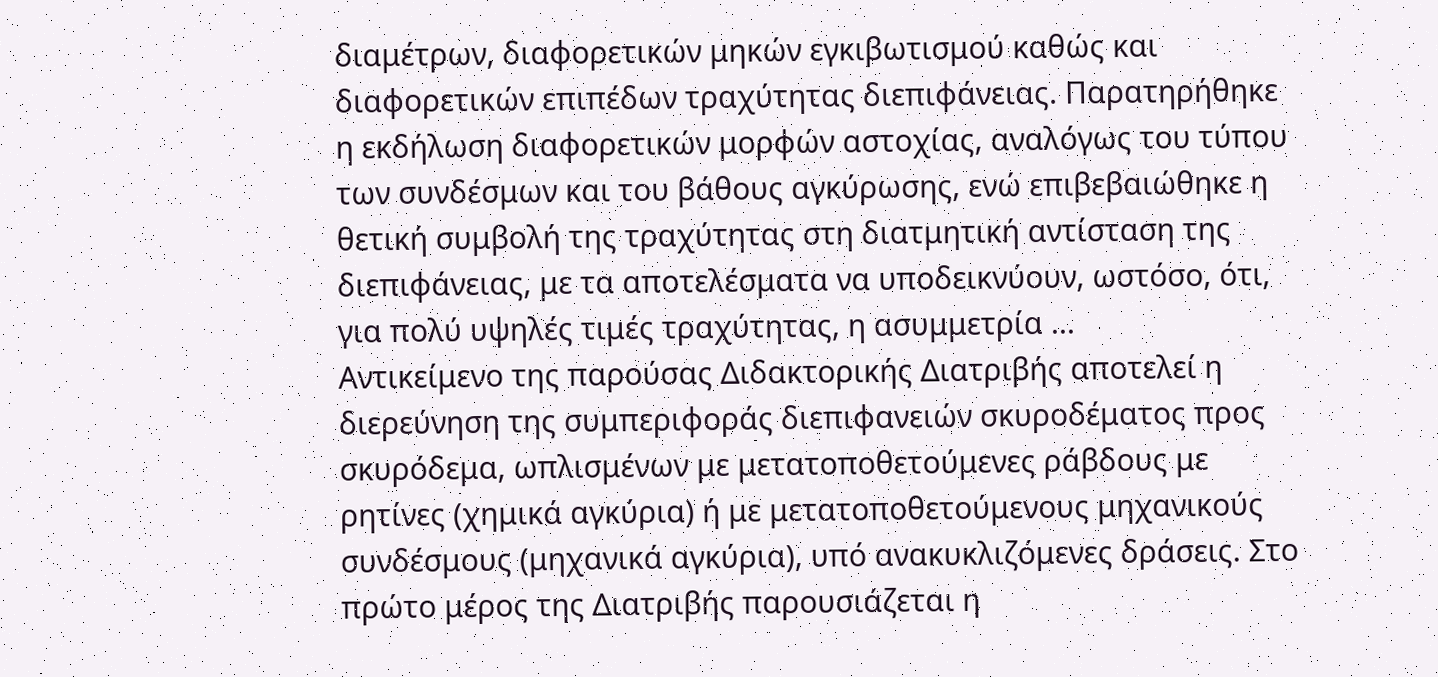διαμέτρων, διαφορετικών μηκών εγκιβωτισμού καθώς και διαφορετικών επιπέδων τραχύτητας διεπιφάνειας. Παρατηρήθηκε η εκδήλωση διαφορετικών μορφών αστοχίας, αναλόγως του τύπου των συνδέσμων και του βάθους αγκύρωσης, ενώ επιβεβαιώθηκε η θετική συμβολή της τραχύτητας στη διατμητική αντίσταση της διεπιφάνειας, με τα αποτελέσματα να υποδεικνύουν, ωστόσο, ότι, για πολύ υψηλές τιμές τραχύτητας, η ασυμμετρία ...
Αντικείμενο της παρούσας Διδακτορικής Διατριβής αποτελεί η διερεύνηση της συμπεριφοράς διεπιφανειών σκυροδέματος προς σκυρόδεμα, ωπλισμένων με μετατοποθετούμενες ράβδους με ρητίνες (χημικά αγκύρια) ή με μετατοποθετούμενους μηχανικούς συνδέσμους (μηχανικά αγκύρια), υπό ανακυκλιζόμενες δράσεις. Στο πρώτο μέρος της Διατριβής παρουσιάζεται η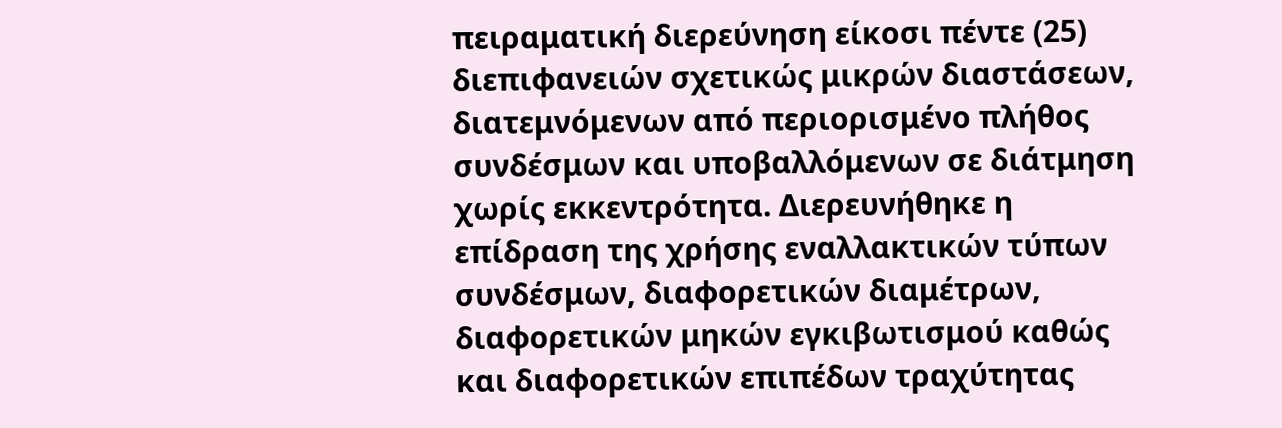πειραματική διερεύνηση είκοσι πέντε (25) διεπιφανειών σχετικώς μικρών διαστάσεων, διατεμνόμενων από περιορισμένο πλήθος συνδέσμων και υποβαλλόμενων σε διάτμηση χωρίς εκκεντρότητα. Διερευνήθηκε η επίδραση της χρήσης εναλλακτικών τύπων συνδέσμων, διαφορετικών διαμέτρων, διαφορετικών μηκών εγκιβωτισμού καθώς και διαφορετικών επιπέδων τραχύτητας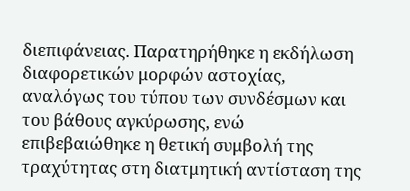διεπιφάνειας. Παρατηρήθηκε η εκδήλωση διαφορετικών μορφών αστοχίας, αναλόγως του τύπου των συνδέσμων και του βάθους αγκύρωσης, ενώ επιβεβαιώθηκε η θετική συμβολή της τραχύτητας στη διατμητική αντίσταση της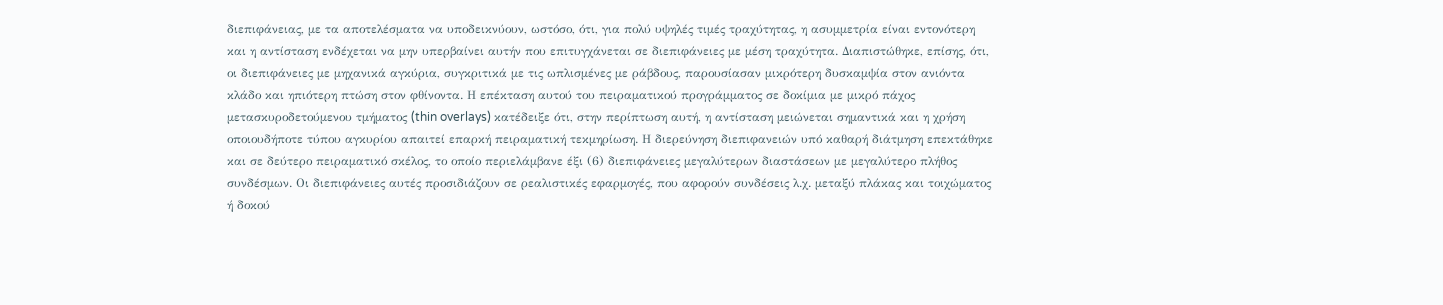διεπιφάνειας, με τα αποτελέσματα να υποδεικνύουν, ωστόσο, ότι, για πολύ υψηλές τιμές τραχύτητας, η ασυμμετρία είναι εντονότερη και η αντίσταση ενδέχεται να μην υπερβαίνει αυτήν που επιτυγχάνεται σε διεπιφάνειες με μέση τραχύτητα. Διαπιστώθηκε, επίσης, ότι, οι διεπιφάνειες με μηχανικά αγκύρια, συγκριτικά με τις ωπλισμένες με ράβδους, παρουσίασαν μικρότερη δυσκαμψία στον ανιόντα κλάδο και ηπιότερη πτώση στον φθίνοντα. Η επέκταση αυτού του πειραματικού προγράμματος σε δοκίμια με μικρό πάχος μετασκυροδετούμενου τμήματος (thin overlays) κατέδειξε ότι, στην περίπτωση αυτή, η αντίσταση μειώνεται σημαντικά και η χρήση οποιουδήποτε τύπου αγκυρίου απαιτεί επαρκή πειραματική τεκμηρίωση. Η διερεύνηση διεπιφανειών υπό καθαρή διάτμηση επεκτάθηκε και σε δεύτερο πειραματικό σκέλος, το οποίο περιελάμβανε έξι (6) διεπιφάνειες μεγαλύτερων διαστάσεων με μεγαλύτερο πλήθος συνδέσμων. Οι διεπιφάνειες αυτές προσιδιάζουν σε ρεαλιστικές εφαρμογές, που αφορούν συνδέσεις λ.χ. μεταξύ πλάκας και τοιχώματος ή δοκού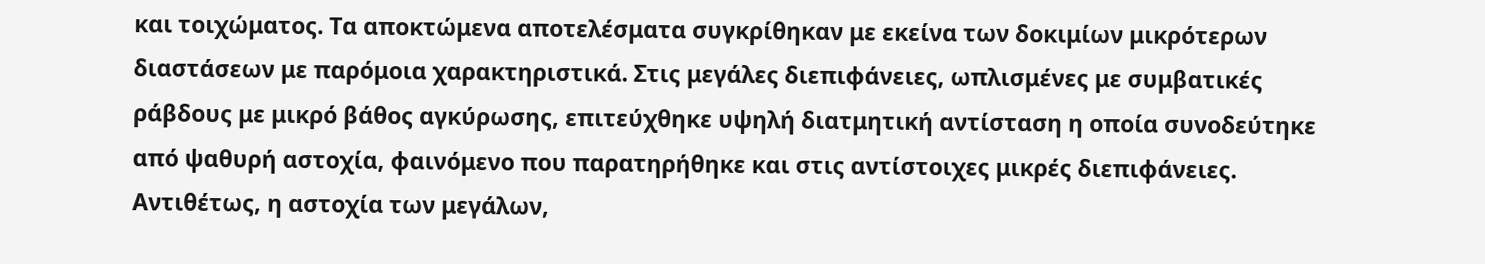και τοιχώματος. Τα αποκτώμενα αποτελέσματα συγκρίθηκαν με εκείνα των δοκιμίων μικρότερων διαστάσεων με παρόμοια χαρακτηριστικά. Στις μεγάλες διεπιφάνειες, ωπλισμένες με συμβατικές ράβδους με μικρό βάθος αγκύρωσης, επιτεύχθηκε υψηλή διατμητική αντίσταση η οποία συνοδεύτηκε από ψαθυρή αστοχία, φαινόμενο που παρατηρήθηκε και στις αντίστοιχες μικρές διεπιφάνειες. Αντιθέτως, η αστοχία των μεγάλων,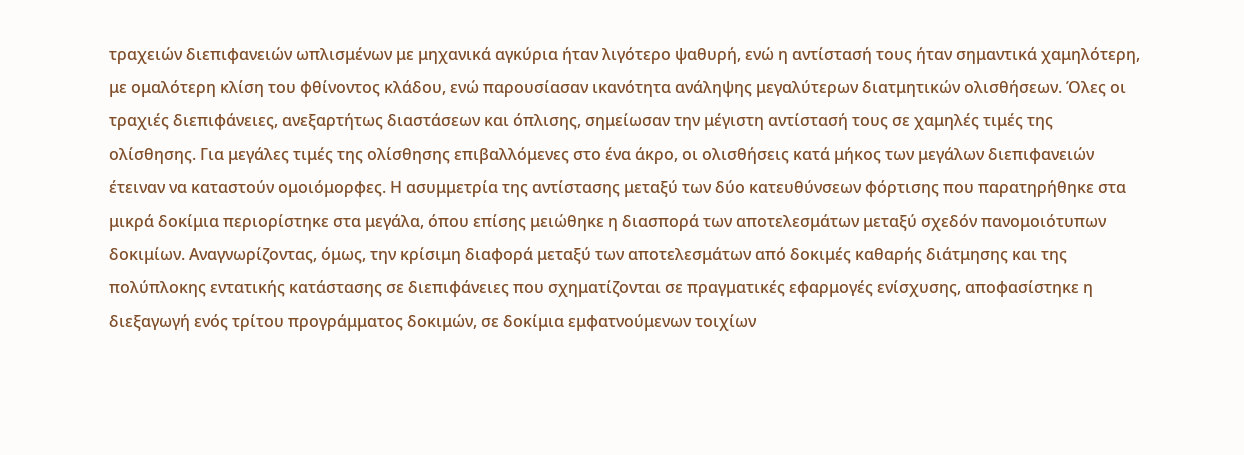τραχειών διεπιφανειών ωπλισμένων με μηχανικά αγκύρια ήταν λιγότερο ψαθυρή, ενώ η αντίστασή τους ήταν σημαντικά χαμηλότερη, με ομαλότερη κλίση του φθίνοντος κλάδου, ενώ παρουσίασαν ικανότητα ανάληψης μεγαλύτερων διατμητικών ολισθήσεων. Όλες οι τραχιές διεπιφάνειες, ανεξαρτήτως διαστάσεων και όπλισης, σημείωσαν την μέγιστη αντίστασή τους σε χαμηλές τιμές της ολίσθησης. Για μεγάλες τιμές της ολίσθησης επιβαλλόμενες στο ένα άκρο, οι ολισθήσεις κατά μήκος των μεγάλων διεπιφανειών έτειναν να καταστούν ομοιόμορφες. Η ασυμμετρία της αντίστασης μεταξύ των δύο κατευθύνσεων φόρτισης που παρατηρήθηκε στα μικρά δοκίμια περιορίστηκε στα μεγάλα, όπου επίσης μειώθηκε η διασπορά των αποτελεσμάτων μεταξύ σχεδόν πανομοιότυπων δοκιμίων. Αναγνωρίζοντας, όμως, την κρίσιμη διαφορά μεταξύ των αποτελεσμάτων από δοκιμές καθαρής διάτμησης και της πολύπλοκης εντατικής κατάστασης σε διεπιφάνειες που σχηματίζονται σε πραγματικές εφαρμογές ενίσχυσης, αποφασίστηκε η διεξαγωγή ενός τρίτου προγράμματος δοκιμών, σε δοκίμια εμφατνούμενων τοιχίων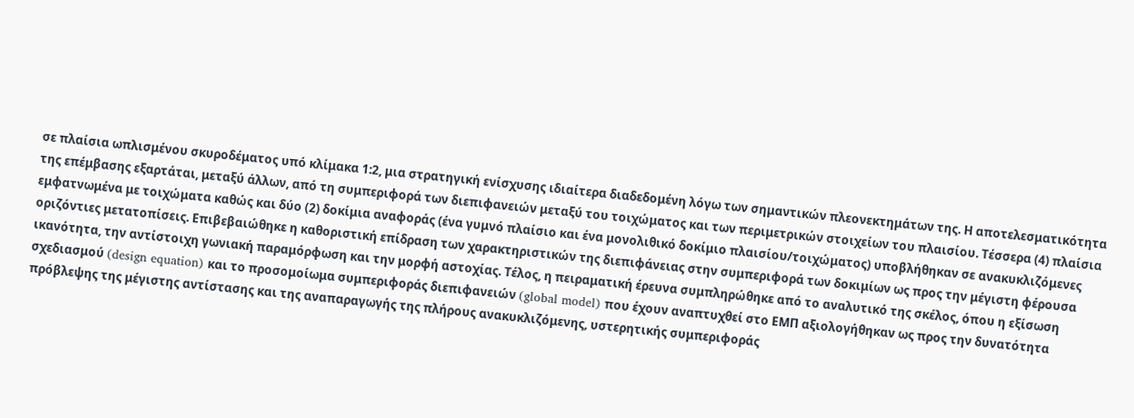σε πλαίσια ωπλισμένου σκυροδέματος υπό κλίμακα 1:2, μια στρατηγική ενίσχυσης ιδιαίτερα διαδεδομένη λόγω των σημαντικών πλεονεκτημάτων της. Η αποτελεσματικότητα της επέμβασης εξαρτάται, μεταξύ άλλων, από τη συμπεριφορά των διεπιφανειών μεταξύ του τοιχώματος και των περιμετρικών στοιχείων του πλαισίου. Τέσσερα (4) πλαίσια εμφατνωμένα με τοιχώματα καθώς και δύο (2) δοκίμια αναφοράς (ένα γυμνό πλαίσιο και ένα μονολιθικό δοκίμιο πλαισίου/τοιχώματος) υποβλήθηκαν σε ανακυκλιζόμενες οριζόντιες μετατοπίσεις. Επιβεβαιώθηκε η καθοριστική επίδραση των χαρακτηριστικών της διεπιφάνειας στην συμπεριφορά των δοκιμίων ως προς την μέγιστη φέρουσα ικανότητα, την αντίστοιχη γωνιακή παραμόρφωση και την μορφή αστοχίας. Τέλος, η πειραματική έρευνα συμπληρώθηκε από το αναλυτικό της σκέλος, όπου η εξίσωση σχεδιασμού (design equation) και το προσομοίωμα συμπεριφοράς διεπιφανειών (global model) που έχουν αναπτυχθεί στο ΕΜΠ αξιολογήθηκαν ως προς την δυνατότητα πρόβλεψης της μέγιστης αντίστασης και της αναπαραγωγής της πλήρους ανακυκλιζόμενης, υστερητικής συμπεριφοράς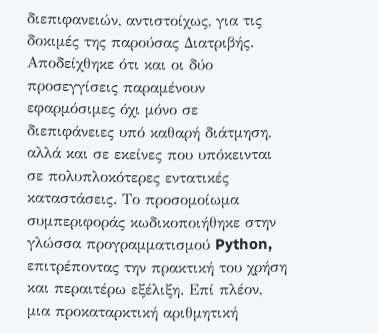διεπιφανειών, αντιστοίχως, για τις δοκιμές της παρούσας Διατριβής. Αποδείχθηκε ότι και οι δύο προσεγγίσεις παραμένουν εφαρμόσιμες όχι μόνο σε διεπιφάνειες υπό καθαρή διάτμηση, αλλά και σε εκείνες που υπόκεινται σε πολυπλοκότερες εντατικές καταστάσεις. Το προσομοίωμα συμπεριφοράς κωδικοποιήθηκε στην γλώσσα προγραμματισμού Python, επιτρέποντας την πρακτική του χρήση και περαιτέρω εξέλιξη. Επί πλέον, μια προκαταρκτική αριθμητική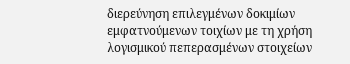διερεύνηση επιλεγμένων δοκιμίων εμφατνούμενων τοιχίων με τη χρήση λογισμικού πεπερασμένων στοιχείων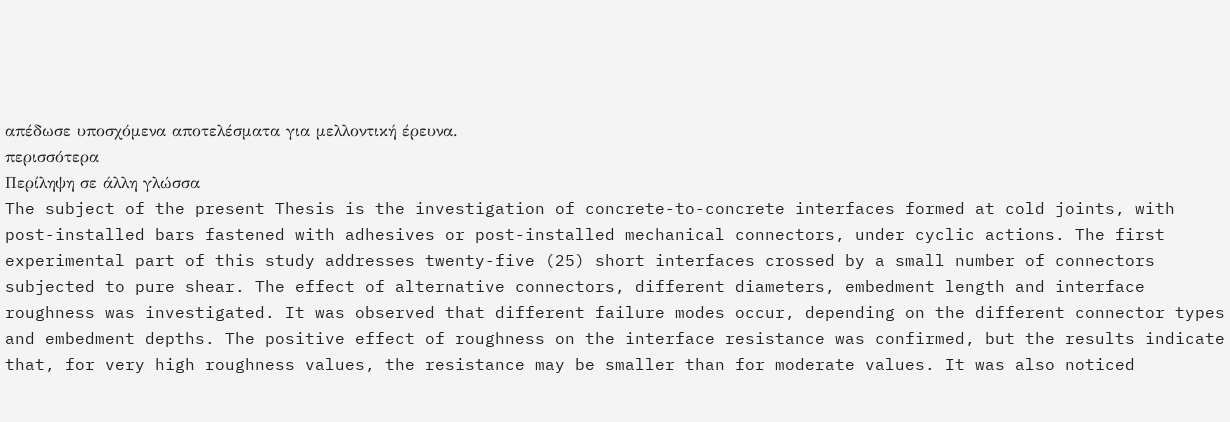απέδωσε υποσχόμενα αποτελέσματα για μελλοντική έρευνα.
περισσότερα
Περίληψη σε άλλη γλώσσα
The subject of the present Thesis is the investigation of concrete-to-concrete interfaces formed at cold joints, with post-installed bars fastened with adhesives or post-installed mechanical connectors, under cyclic actions. The first experimental part of this study addresses twenty-five (25) short interfaces crossed by a small number of connectors subjected to pure shear. The effect of alternative connectors, different diameters, embedment length and interface roughness was investigated. It was observed that different failure modes occur, depending on the different connector types and embedment depths. The positive effect of roughness on the interface resistance was confirmed, but the results indicate that, for very high roughness values, the resistance may be smaller than for moderate values. It was also noticed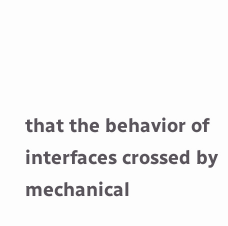that the behavior of interfaces crossed by mechanical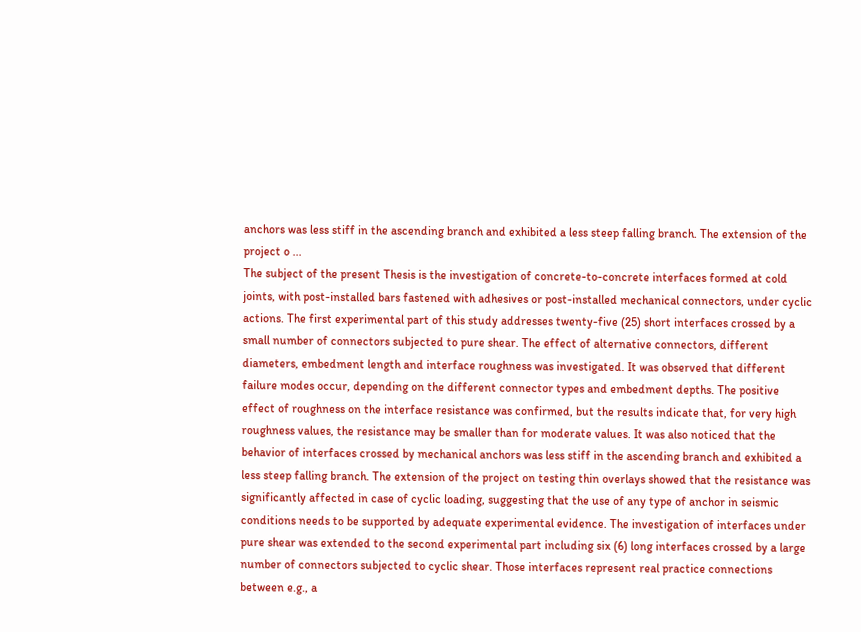anchors was less stiff in the ascending branch and exhibited a less steep falling branch. The extension of the project o ...
The subject of the present Thesis is the investigation of concrete-to-concrete interfaces formed at cold joints, with post-installed bars fastened with adhesives or post-installed mechanical connectors, under cyclic actions. The first experimental part of this study addresses twenty-five (25) short interfaces crossed by a small number of connectors subjected to pure shear. The effect of alternative connectors, different diameters, embedment length and interface roughness was investigated. It was observed that different failure modes occur, depending on the different connector types and embedment depths. The positive effect of roughness on the interface resistance was confirmed, but the results indicate that, for very high roughness values, the resistance may be smaller than for moderate values. It was also noticed that the behavior of interfaces crossed by mechanical anchors was less stiff in the ascending branch and exhibited a less steep falling branch. The extension of the project on testing thin overlays showed that the resistance was significantly affected in case of cyclic loading, suggesting that the use of any type of anchor in seismic conditions needs to be supported by adequate experimental evidence. The investigation of interfaces under pure shear was extended to the second experimental part including six (6) long interfaces crossed by a large number of connectors subjected to cyclic shear. Those interfaces represent real practice connections between e.g., a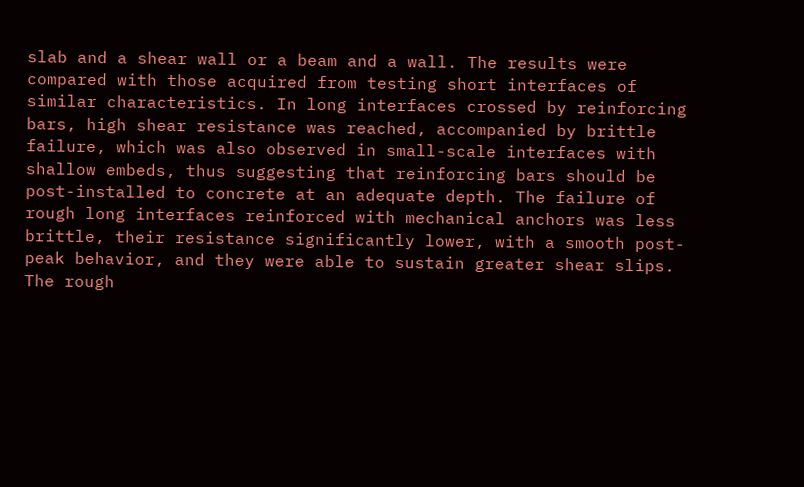slab and a shear wall or a beam and a wall. The results were compared with those acquired from testing short interfaces of similar characteristics. In long interfaces crossed by reinforcing bars, high shear resistance was reached, accompanied by brittle failure, which was also observed in small-scale interfaces with shallow embeds, thus suggesting that reinforcing bars should be post-installed to concrete at an adequate depth. The failure of rough long interfaces reinforced with mechanical anchors was less brittle, their resistance significantly lower, with a smooth post-peak behavior, and they were able to sustain greater shear slips. The rough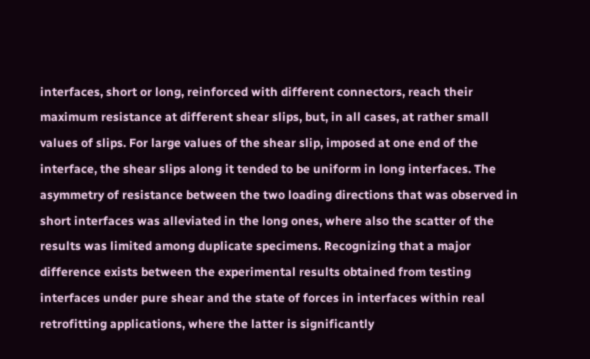interfaces, short or long, reinforced with different connectors, reach their maximum resistance at different shear slips, but, in all cases, at rather small values of slips. For large values of the shear slip, imposed at one end of the interface, the shear slips along it tended to be uniform in long interfaces. The asymmetry of resistance between the two loading directions that was observed in short interfaces was alleviated in the long ones, where also the scatter of the results was limited among duplicate specimens. Recognizing that a major difference exists between the experimental results obtained from testing interfaces under pure shear and the state of forces in interfaces within real retrofitting applications, where the latter is significantly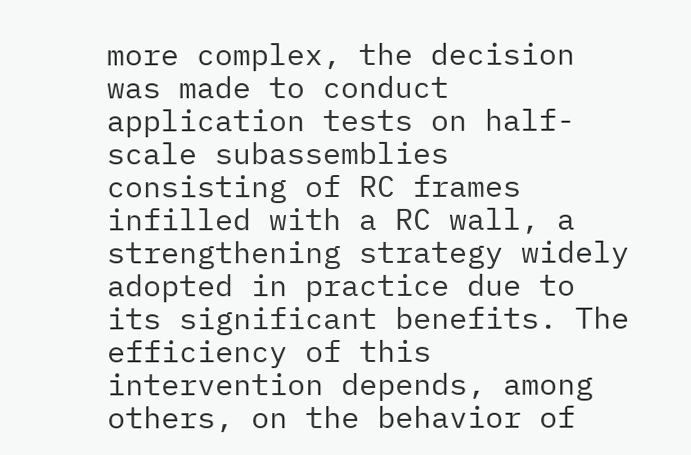more complex, the decision was made to conduct application tests on half-scale subassemblies consisting of RC frames infilled with a RC wall, a strengthening strategy widely adopted in practice due to its significant benefits. The efficiency of this intervention depends, among others, on the behavior of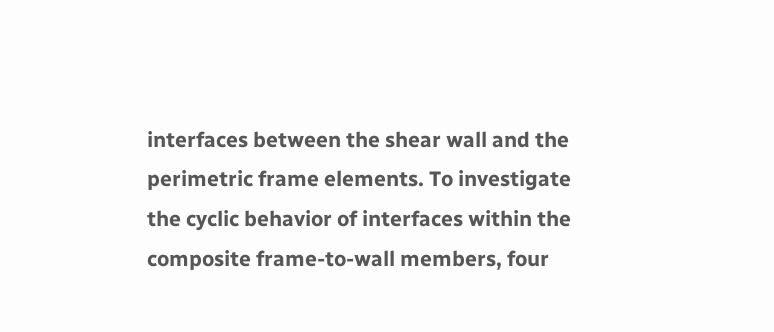interfaces between the shear wall and the perimetric frame elements. To investigate the cyclic behavior of interfaces within the composite frame-to-wall members, four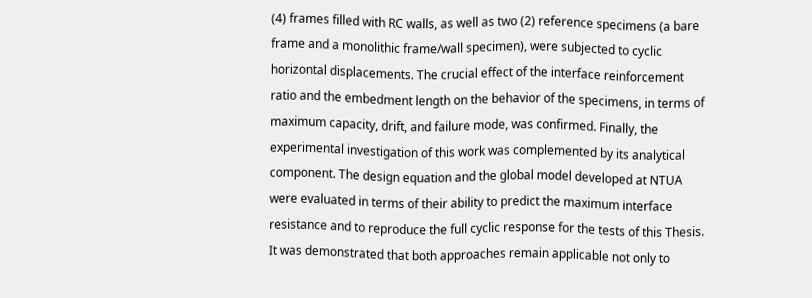(4) frames filled with RC walls, as well as two (2) reference specimens (a bare frame and a monolithic frame/wall specimen), were subjected to cyclic horizontal displacements. The crucial effect of the interface reinforcement ratio and the embedment length on the behavior of the specimens, in terms of maximum capacity, drift, and failure mode, was confirmed. Finally, the experimental investigation of this work was complemented by its analytical component. The design equation and the global model developed at NTUA were evaluated in terms of their ability to predict the maximum interface resistance and to reproduce the full cyclic response for the tests of this Thesis. It was demonstrated that both approaches remain applicable not only to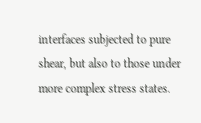interfaces subjected to pure shear, but also to those under more complex stress states.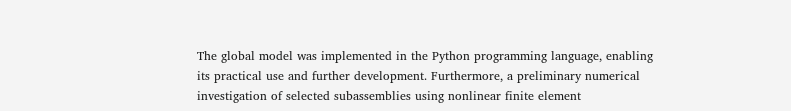The global model was implemented in the Python programming language, enabling its practical use and further development. Furthermore, a preliminary numerical investigation of selected subassemblies using nonlinear finite element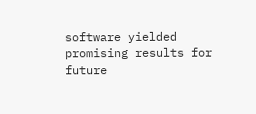software yielded promising results for future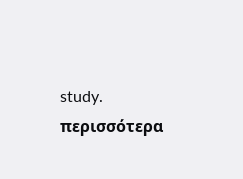study.
περισσότερα